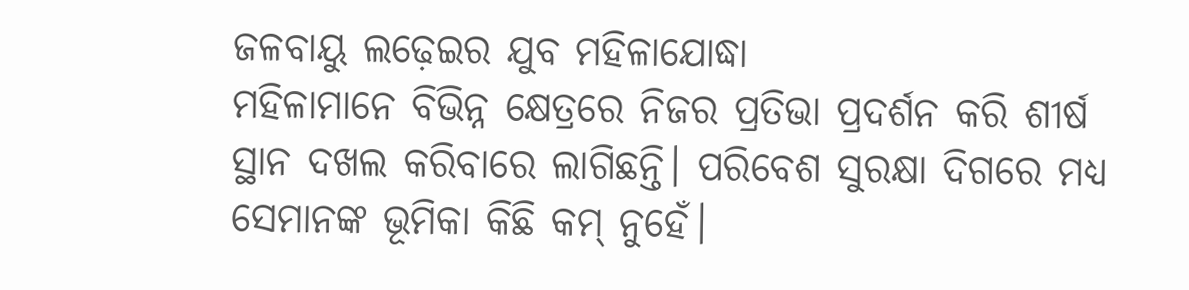ଜଳବାୟୁ ଲଢ଼େଇର ଯୁବ ମହିଳାଯୋଦ୍ଧା
ମହିଳାମାନେ ବିଭିନ୍ନ କ୍ଷେତ୍ରରେ ନିଜର ପ୍ରତିଭା ପ୍ରଦର୍ଶନ କରି ଶୀର୍ଷ ସ୍ଥାନ ଦଖଲ କରିବାରେ ଲାଗିଛନ୍ତି। ପରିବେଶ ସୁରକ୍ଷା ଦିଗରେ ମଧ୍ୟ ସେମାନଙ୍କ ଭୂମିକା କିଛି କମ୍ ନୁହେଁ।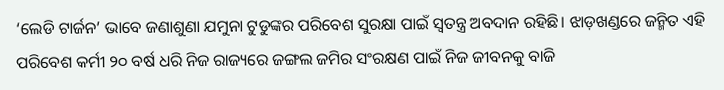‘ଲେଡି ଟାର୍ଜନ’ ଭାବେ ଜଣାଶୁଣା ଯମୁନା ଟୁଡୁଙ୍କର ପରିବେଶ ସୁରକ୍ଷା ପାଇଁ ସ୍ବତନ୍ତ୍ର ଅବଦାନ ରହିଛି। ଝାଡ଼ଖଣ୍ଡରେ ଜନ୍ମିତ ଏହି ପରିବେଶ କର୍ମୀ ୨୦ ବର୍ଷ ଧରି ନିଜ ରାଜ୍ୟରେ ଜଙ୍ଗଲ ଜମିର ସଂରକ୍ଷଣ ପାଇଁ ନିଜ ଜୀବନକୁ ବାଜି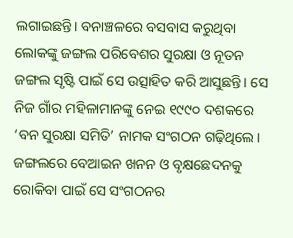ଲଗାଇଛନ୍ତି। ବନାଞ୍ଚଳରେ ବସବାସ କରୁଥିବା ଲୋକଙ୍କୁ ଜଙ୍ଗଲ ପରିବେଶର ସୁରକ୍ଷା ଓ ନୂତନ ଜଙ୍ଗଲ ସୃଷ୍ଟି ପାଇଁ ସେ ଉତ୍ସାହିତ କରି ଆସୁଛନ୍ତି। ସେ ନିଜ ଗାଁର ମହିଳାମାନଙ୍କୁ ନେଇ ୧୯୯୦ ଦଶକରେ ‘ବନ ସୁରକ୍ଷା ସମିତି’ ନାମକ ସଂଗଠନ ଗଢ଼ିଥିଲେ। ଜଙ୍ଗଲରେ ବେଆଇନ ଖନନ ଓ ବୃକ୍ଷଛେଦନକୁ ରୋକିବା ପାଇଁ ସେ ସଂଗଠନର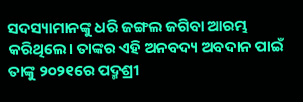ସଦସ୍ୟାମାନଙ୍କୁ ଧରି ଜଙ୍ଗଲ ଜଗିବା ଆରମ୍ଭ କରିଥିଲେ। ତାଙ୍କର ଏହି ଅନବଦ୍ୟ ଅବଦାନ ପାଇଁ ତାଙ୍କୁ ୨୦୨୧ରେ ପଦ୍ମଶ୍ରୀ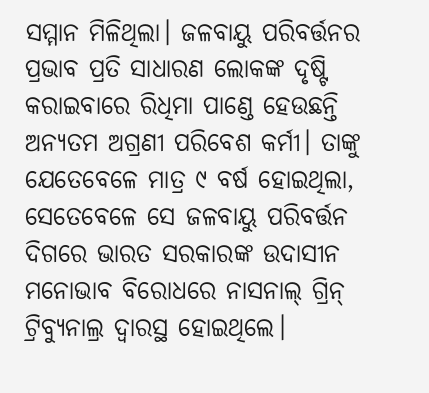ସମ୍ମାନ ମିଳିଥିଲା। ଜଳବାୟୁ ପରିବର୍ତ୍ତନର ପ୍ରଭାବ ପ୍ରତି ସାଧାରଣ ଲୋକଙ୍କ ଦୃଷ୍ଟି କରାଇବାରେ ରିଧିମା ପାଣ୍ଡେ ହେଉଛନ୍ତି ଅନ୍ୟତମ ଅଗ୍ରଣୀ ପରିବେଶ କର୍ମୀ। ତାଙ୍କୁ ଯେତେବେଳେ ମାତ୍ର ୯ ବର୍ଷ ହୋଇଥିଲା, ସେତେବେଳେ ସେ ଜଳବାୟୁ ପରିବର୍ତ୍ତନ ଦିଗରେ ଭାରତ ସରକାରଙ୍କ ଉଦାସୀନ ମନୋଭାବ ବିରୋଧରେ ନାସନାଲ୍ ଗ୍ରିନ୍ ଟ୍ରିବ୍ୟୁନାଲ୍ର ଦ୍ବାରସ୍ଥ ହୋଇଥିଲେ।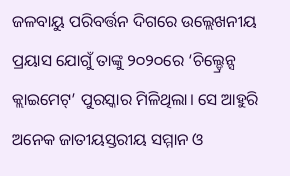ଜଳବାୟୁ ପରିବର୍ତ୍ତନ ଦିଗରେ ଉଲ୍ଲେଖନୀୟ ପ୍ରୟାସ ଯୋଗୁଁ ତାଙ୍କୁ ୨୦୨୦ରେ ‘ଚିଲ୍ଡ୍ରେନ୍ସ କ୍ଲାଇମେଟ୍’ ପୁରସ୍କାର ମିଳିଥିଲା। ସେ ଆହୁରି ଅନେକ ଜାତୀୟସ୍ତରୀୟ ସମ୍ମାନ ଓ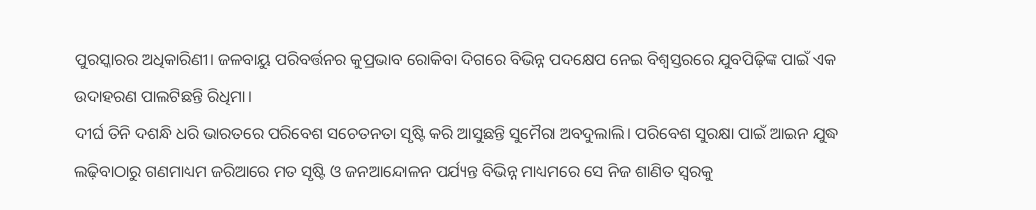ପୁରସ୍କାରର ଅଧିକାରିଣୀ। ଜଳବାୟୁ ପରିବର୍ତ୍ତନର କୁପ୍ରଭାବ ରୋକିବା ଦିଗରେ ବିଭିନ୍ନ ପଦକ୍ଷେପ ନେଇ ବିଶ୍ବସ୍ତରରେ ଯୁବପିଢ଼ିଙ୍କ ପାଇଁ ଏକ ଉଦାହରଣ ପାଲଟିଛନ୍ତି ରିଧିମା।
ଦୀର୍ଘ ତିନି ଦଶନ୍ଧି ଧରି ଭାରତରେ ପରିବେଶ ସଚେତନତା ସୃଷ୍ଟି କରି ଆସୁଛନ୍ତି ସୁମୈରା ଅବଦୁଲାଲି। ପରିବେଶ ସୁରକ୍ଷା ପାଇଁ ଆଇନ ଯୁଦ୍ଧ ଲଢ଼ିବାଠାରୁ ଗଣମାଧ୍ୟମ ଜରିଆରେ ମତ ସୃଷ୍ଟି ଓ ଜନଆନ୍ଦୋଳନ ପର୍ଯ୍ୟନ୍ତ ବିଭିନ୍ନ ମାଧ୍ୟମରେ ସେ ନିଜ ଶାଣିତ ସ୍ବରକୁ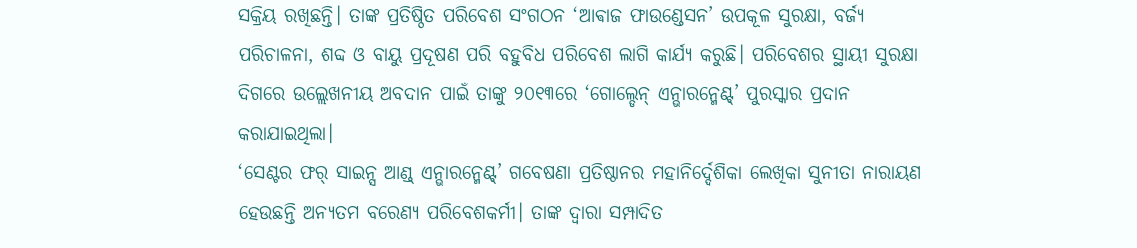ସକ୍ରିୟ ରଖିଛନ୍ତି। ତାଙ୍କ ପ୍ରତିଷ୍ଠିତ ପରିବେଶ ସଂଗଠନ ‘ଆଵାଜ ଫାଉଣ୍ଡେସନ’ ଉପକୂଳ ସୁରକ୍ଷା, ବର୍ଜ୍ୟ ପରିଚାଳନା, ଶବ୍ଦ ଓ ବାୟୁ ପ୍ରଦୂଷଣ ପରି ବହୁବିଧ ପରିବେଶ ଲାଗି କାର୍ଯ୍ୟ କରୁଛି। ପରିବେଶର ସ୍ଥାୟୀ ସୁରକ୍ଷା ଦିଗରେ ଉଲ୍ଲେଖନୀୟ ଅବଦାନ ପାଇଁ ତାଙ୍କୁ ୨୦୧୩ରେ ‘ଗୋଲ୍ଡେନ୍ ଏନ୍ଭାରନ୍ମେଣ୍ଟ୍’ ପୁରସ୍କାର ପ୍ରଦାନ କରାଯାଇଥିଲା।
‘ସେଣ୍ଟର ଫର୍ ସାଇନ୍ସ ଆଣ୍ଡ୍ ଏନ୍ଭାରନ୍ମେଣ୍ଟ୍’ ଗବେଷଣା ପ୍ରତିଷ୍ଠାନର ମହାନିର୍ଦ୍ଦେଶିକା ଲେଖିକା ସୁନୀତା ନାରାୟଣ ହେଉଛନ୍ତି ଅନ୍ୟତମ ବରେଣ୍ୟ ପରିବେଶକର୍ମୀ। ତାଙ୍କ ଦ୍ବାରା ସମ୍ପାଦିତ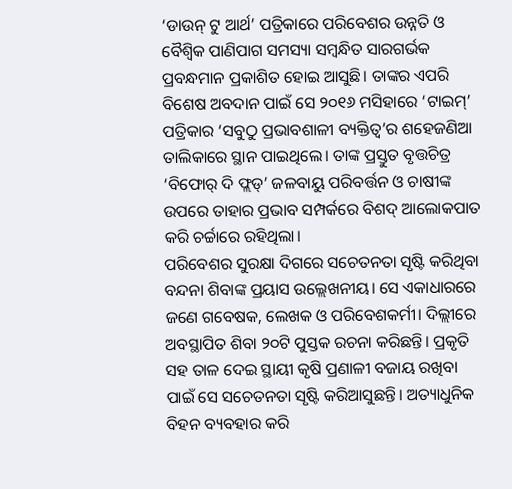‘ଡାଉନ୍ ଟୁ ଆର୍ଥ’ ପତ୍ରିକାରେ ପରିବେଶର ଉନ୍ନତି ଓ ବୈଶ୍ବିକ ପାଣିପାଗ ସମସ୍ୟା ସମ୍ବନ୍ଧିତ ସାରଗର୍ଭକ ପ୍ରବନ୍ଧମାନ ପ୍ରକାଶିତ ହୋଇ ଆସୁଛି। ତାଙ୍କର ଏପରି ବିଶେଷ ଅବଦାନ ପାଇଁ ସେ ୨୦୧୬ ମସିହାରେ ‘ଟାଇମ୍’ ପତ୍ରିକାର ‘ସବୁଠୁ ପ୍ରଭାବଶାଳୀ ବ୍ୟକ୍ତିତ୍ବ’ର ଶହେଜଣିଆ ତାଲିକାରେ ସ୍ଥାନ ପାଇଥିଲେ। ତାଙ୍କ ପ୍ରସ୍ତୁତ ବୃତ୍ତଚିତ୍ର ‘ବିଫୋର୍ ଦି ଫ୍ଲଡ୍’ ଜଳବାୟୁ ପରିବର୍ତ୍ତନ ଓ ଚାଷୀଙ୍କ ଉପରେ ତାହାର ପ୍ରଭାବ ସମ୍ପର୍କରେ ବିଶଦ୍ ଆଲୋକପାତ କରି ଚର୍ଚ୍ଚାରେ ରହିଥିଲା।
ପରିବେଶର ସୁରକ୍ଷା ଦିଗରେ ସଚେତନତା ସୃଷ୍ଟି କରିଥିବା ବନ୍ଦନା ଶିବାଙ୍କ ପ୍ରୟାସ ଉଲ୍ଲେଖନୀୟ। ସେ ଏକାଧାରରେ ଜଣେ ଗବେଷକ, ଲେଖକ ଓ ପରିବେଶକର୍ମୀ। ଦିଲ୍ଲୀରେ ଅବସ୍ଥାପିତ ଶିବା ୨୦ଟି ପୁସ୍ତକ ରଚନା କରିଛନ୍ତି। ପ୍ରକୃତି ସହ ତାଳ ଦେଇ ସ୍ଥାୟୀ କୃଷି ପ୍ରଣାଳୀ ବଜାୟ ରଖିବା ପାଇଁ ସେ ସଚେତନତା ସୃଷ୍ଟି କରିଆସୁଛନ୍ତି। ଅତ୍ୟାଧୁନିକ ବିହନ ବ୍ୟବହାର କରି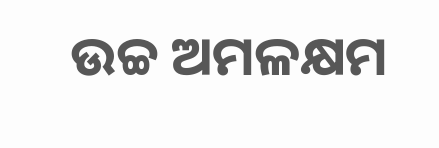ଉଚ୍ଚ ଅମଳକ୍ଷମ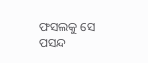ଫସଲକୁ ସେ ପସନ୍ଦ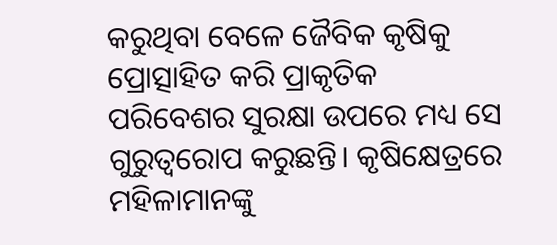କରୁଥିବା ବେଳେ ଜୈବିକ କୃଷିକୁ ପ୍ରୋତ୍ସାହିତ କରି ପ୍ରାକୃତିକ ପରିବେଶର ସୁରକ୍ଷା ଉପରେ ମଧ୍ୟ ସେ ଗୁରୁତ୍ବରୋପ କରୁଛନ୍ତି। କୃଷିକ୍ଷେତ୍ରରେ ମହିଳାମାନଙ୍କୁ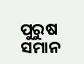ପୁରୁଷ ସମାନ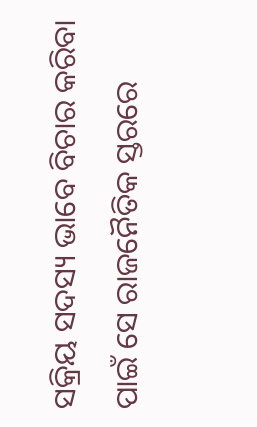ସକ୍ରିୟ ସଦସ୍ୟ ଭାବେ ବିଚାର କରିବା ପାଇଁ ସେ ରାଜନୈତିକ ସ୍ତରରେ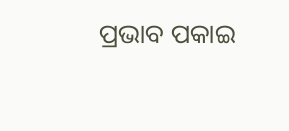ପ୍ରଭାବ ପକାଇ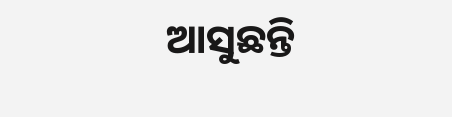ଆସୁଛନ୍ତି